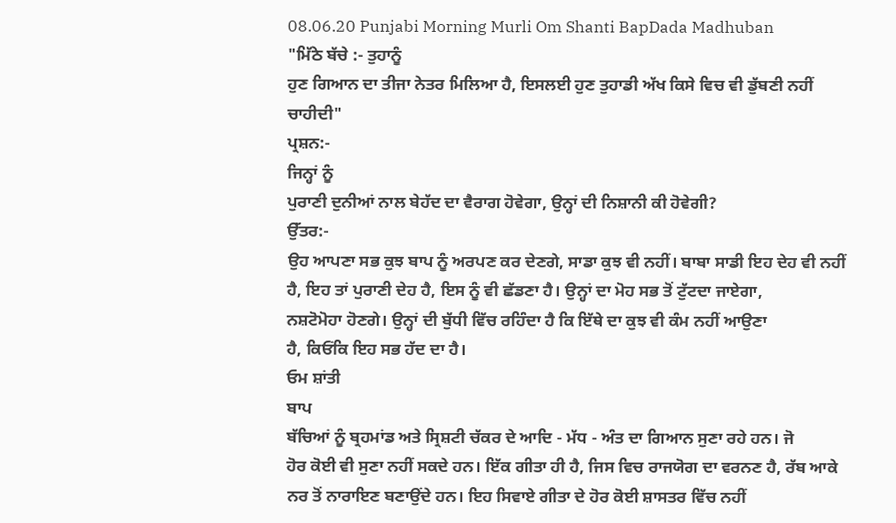08.06.20 Punjabi Morning Murli Om Shanti BapDada Madhuban
"ਮਿੱਠੇ ਬੱਚੇ :- ਤੁਹਾਨੂੰ
ਹੁਣ ਗਿਆਨ ਦਾ ਤੀਜਾ ਨੇਤਰ ਮਿਲਿਆ ਹੈ, ਇਸਲਈ ਹੁਣ ਤੁਹਾਡੀ ਅੱਖ ਕਿਸੇ ਵਿਚ ਵੀ ਡੁੱਬਣੀ ਨਹੀਂ
ਚਾਹੀਦੀ"
ਪ੍ਰਸ਼ਨ:-
ਜਿਨ੍ਹਾਂ ਨੂੰ
ਪੁਰਾਣੀ ਦੁਨੀਆਂ ਨਾਲ ਬੇਹੱਦ ਦਾ ਵੈਰਾਗ ਹੋਵੇਗਾ, ਉਨ੍ਹਾਂ ਦੀ ਨਿਸ਼ਾਨੀ ਕੀ ਹੋਵੇਗੀ?
ਉੱਤਰ:-
ਉਹ ਆਪਣਾ ਸਭ ਕੁਝ ਬਾਪ ਨੂੰ ਅਰਪਣ ਕਰ ਦੇਣਗੇ, ਸਾਡਾ ਕੁਝ ਵੀ ਨਹੀਂ। ਬਾਬਾ ਸਾਡੀ ਇਹ ਦੇਹ ਵੀ ਨਹੀਂ
ਹੈ, ਇਹ ਤਾਂ ਪੁਰਾਣੀ ਦੇਹ ਹੈ, ਇਸ ਨੂੰ ਵੀ ਛੱਡਣਾ ਹੈ। ਉਨ੍ਹਾਂ ਦਾ ਮੋਹ ਸਭ ਤੋਂ ਟੁੱਟਦਾ ਜਾਏਗਾ,
ਨਸ਼ਟੋਮੋਹਾ ਹੋਣਗੇ। ਉਨ੍ਹਾਂ ਦੀ ਬੁੱਧੀ ਵਿੱਚ ਰਹਿੰਦਾ ਹੈ ਕਿ ਇੱਥੇ ਦਾ ਕੁਝ ਵੀ ਕੰਮ ਨਹੀਂ ਆਉਣਾ
ਹੈ, ਕਿਓਂਕਿ ਇਹ ਸਭ ਹੱਦ ਦਾ ਹੈ।
ਓਮ ਸ਼ਾਂਤੀ
ਬਾਪ
ਬੱਚਿਆਂ ਨੂੰ ਬ੍ਰਹਮਾਂਡ ਅਤੇ ਸ੍ਰਿਸ਼ਟੀ ਚੱਕਰ ਦੇ ਆਦਿ - ਮੱਧ - ਅੰਤ ਦਾ ਗਿਆਨ ਸੁਣਾ ਰਹੇ ਹਨ। ਜੋ
ਹੋਰ ਕੋਈ ਵੀ ਸੁਣਾ ਨਹੀਂ ਸਕਦੇ ਹਨ। ਇੱਕ ਗੀਤਾ ਹੀ ਹੈ, ਜਿਸ ਵਿਚ ਰਾਜਯੋਗ ਦਾ ਵਰਨਣ ਹੈ, ਰੱਬ ਆਕੇ
ਨਰ ਤੋਂ ਨਾਰਾਇਣ ਬਣਾਉਂਦੇ ਹਨ। ਇਹ ਸਿਵਾਏ ਗੀਤਾ ਦੇ ਹੋਰ ਕੋਈ ਸ਼ਾਸਤਰ ਵਿੱਚ ਨਹੀਂ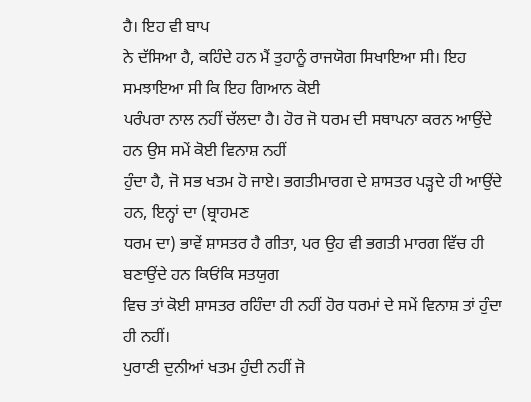ਹੈ। ਇਹ ਵੀ ਬਾਪ
ਨੇ ਦੱਸਿਆ ਹੈ, ਕਹਿੰਦੇ ਹਨ ਮੈਂ ਤੁਹਾਨੂੰ ਰਾਜਯੋਗ ਸਿਖਾਇਆ ਸੀ। ਇਹ ਸਮਝਾਇਆ ਸੀ ਕਿ ਇਹ ਗਿਆਨ ਕੋਈ
ਪਰੰਪਰਾ ਨਾਲ ਨਹੀਂ ਚੱਲਦਾ ਹੈ। ਹੋਰ ਜੋ ਧਰਮ ਦੀ ਸਥਾਪਨਾ ਕਰਨ ਆਉਂਦੇ ਹਨ ਉਸ ਸਮੇਂ ਕੋਈ ਵਿਨਾਸ਼ ਨਹੀਂ
ਹੁੰਦਾ ਹੈ, ਜੋ ਸਭ ਖਤਮ ਹੋ ਜਾਏ। ਭਗਤੀਮਾਰਗ ਦੇ ਸ਼ਾਸਤਰ ਪੜ੍ਹਦੇ ਹੀ ਆਉਂਦੇ ਹਨ, ਇਨ੍ਹਾਂ ਦਾ (ਬ੍ਰਾਹਮਣ
ਧਰਮ ਦਾ) ਭਾਵੇਂ ਸ਼ਾਸਤਰ ਹੈ ਗੀਤਾ, ਪਰ ਉਹ ਵੀ ਭਗਤੀ ਮਾਰਗ ਵਿੱਚ ਹੀ ਬਣਾਉਂਦੇ ਹਨ ਕਿਓਂਕਿ ਸਤਯੁਗ
ਵਿਚ ਤਾਂ ਕੋਈ ਸ਼ਾਸਤਰ ਰਹਿੰਦਾ ਹੀ ਨਹੀਂ ਹੋਰ ਧਰਮਾਂ ਦੇ ਸਮੇਂ ਵਿਨਾਸ਼ ਤਾਂ ਹੁੰਦਾ ਹੀ ਨਹੀਂ।
ਪੁਰਾਣੀ ਦੁਨੀਆਂ ਖਤਮ ਹੁੰਦੀ ਨਹੀਂ ਜੋ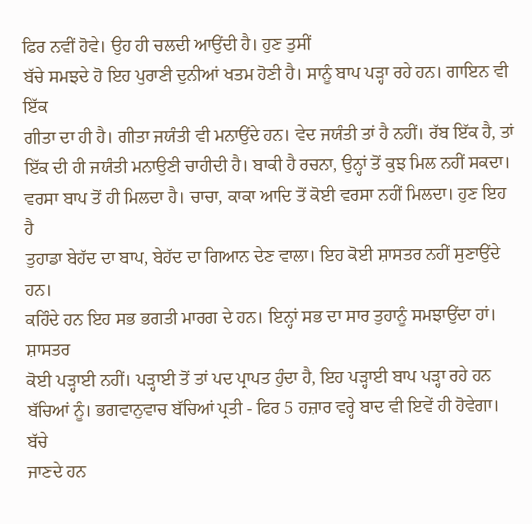ਫਿਰ ਨਵੀਂ ਹੋਵੇ। ਉਹ ਹੀ ਚਲਦੀ ਆਉਂਦੀ ਹੈ। ਹੁਣ ਤੁਸੀਂ
ਬੱਚੇ ਸਮਝਦੇ ਹੋ ਇਹ ਪੁਰਾਣੀ ਦੁਨੀਆਂ ਖਤਮ ਹੋਣੀ ਹੈ। ਸਾਨੂੰ ਬਾਪ ਪੜ੍ਹਾ ਰਹੇ ਹਨ। ਗਾਇਨ ਵੀ ਇੱਕ
ਗੀਤਾ ਦਾ ਹੀ ਹੈ। ਗੀਤਾ ਜਯੰਤੀ ਵੀ ਮਨਾਉਂਦੇ ਹਨ। ਵੇਦ ਜਯੰਤੀ ਤਾਂ ਹੈ ਨਹੀਂ। ਰੱਬ ਇੱਕ ਹੈ, ਤਾਂ
ਇੱਕ ਦੀ ਹੀ ਜਯੰਤੀ ਮਨਾਉਣੀ ਚਾਹੀਦੀ ਹੈ। ਬਾਕੀ ਹੈ ਰਚਨਾ, ਉਨ੍ਹਾਂ ਤੋਂ ਕੁਝ ਮਿਲ ਨਹੀਂ ਸਕਦਾ।
ਵਰਸਾ ਬਾਪ ਤੋਂ ਹੀ ਮਿਲਦਾ ਹੈ। ਚਾਚਾ, ਕਾਕਾ ਆਦਿ ਤੋਂ ਕੋਈ ਵਰਸਾ ਨਹੀਂ ਮਿਲਦਾ। ਹੁਣ ਇਹ ਹੈ
ਤੁਹਾਡਾ ਬੇਹੱਦ ਦਾ ਬਾਪ, ਬੇਹੱਦ ਦਾ ਗਿਆਨ ਦੇਣ ਵਾਲਾ। ਇਹ ਕੋਈ ਸ਼ਾਸਤਰ ਨਹੀਂ ਸੁਣਾਉਂਦੇ ਹਨ।
ਕਹਿੰਦੇ ਹਨ ਇਹ ਸਭ ਭਗਤੀ ਮਾਰਗ ਦੇ ਹਨ। ਇਨ੍ਹਾਂ ਸਭ ਦਾ ਸਾਰ ਤੁਹਾਨੂੰ ਸਮਝਾਉਂਦਾ ਹਾਂ। ਸ਼ਾਸਤਰ
ਕੋਈ ਪੜ੍ਹਾਈ ਨਹੀਂ। ਪੜ੍ਹਾਈ ਤੋਂ ਤਾਂ ਪਦ ਪ੍ਰਾਪਤ ਹੁੰਦਾ ਹੈ, ਇਹ ਪੜ੍ਹਾਈ ਬਾਪ ਪੜ੍ਹਾ ਰਹੇ ਹਨ
ਬੱਚਿਆਂ ਨੂੰ। ਭਗਵਾਨੁਵਾਚ ਬੱਚਿਆਂ ਪ੍ਰਤੀ - ਫਿਰ 5 ਹਜ਼ਾਰ ਵਰ੍ਹੇ ਬਾਦ ਵੀ ਇਵੇਂ ਹੀ ਹੋਵੇਗਾ। ਬੱਚੇ
ਜਾਣਦੇ ਹਨ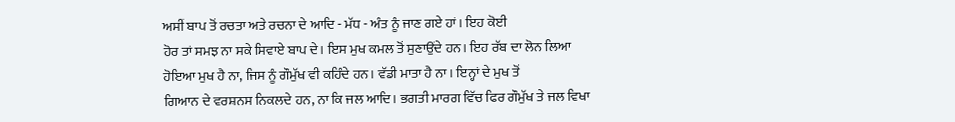ਅਸੀਂ ਬਾਪ ਤੋਂ ਰਚਤਾ ਅਤੇ ਰਚਨਾ ਦੇ ਆਦਿ - ਮੱਧ - ਅੰਤ ਨੂੰ ਜਾਣ ਗਏ ਹਾਂ। ਇਹ ਕੋਈ
ਹੋਰ ਤਾਂ ਸਮਝ ਨਾ ਸਕੇ ਸਿਵਾਏ ਬਾਪ ਦੇ। ਇਸ ਮੁਖ ਕਮਲ ਤੋਂ ਸੁਣਾਉਂਦੇ ਹਨ। ਇਹ ਰੱਬ ਦਾ ਲੋਨ ਲਿਆ
ਹੋਇਆ ਮੁਖ ਹੈ ਨਾ, ਜਿਸ ਨੂੰ ਗੌਮੁੱਖ ਵੀ ਕਹਿੰਦੇ ਹਨ। ਵੱਡੀ ਮਾਤਾ ਹੈ ਨਾ। ਇਨ੍ਹਾਂ ਦੇ ਮੁਖ ਤੋਂ
ਗਿਆਨ ਦੇ ਵਰਸ਼ਨਸ ਨਿਕਲਦੇ ਹਨ, ਨਾ ਕਿ ਜਲ ਆਦਿ। ਭਗਤੀ ਮਾਰਗ ਵਿੱਚ ਫਿਰ ਗੌਮੁੱਖ ਤੇ ਜਲ ਵਿਖਾ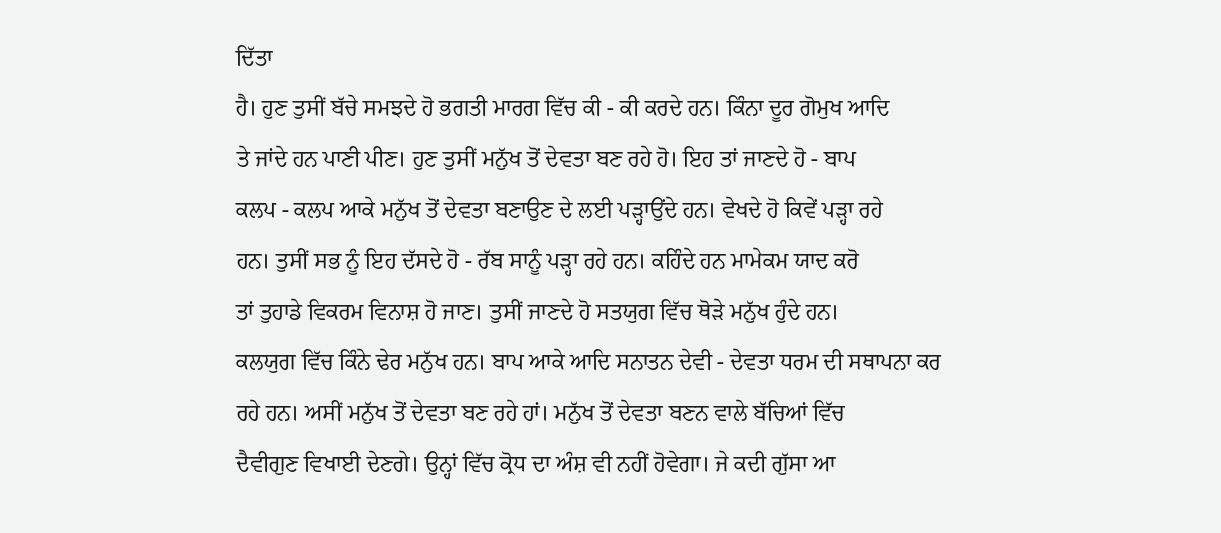ਦਿੱਤਾ
ਹੈ। ਹੁਣ ਤੁਸੀਂ ਬੱਚੇ ਸਮਝਦੇ ਹੋ ਭਗਤੀ ਮਾਰਗ ਵਿੱਚ ਕੀ - ਕੀ ਕਰਦੇ ਹਨ। ਕਿੰਨਾ ਦੂਰ ਗੋਮੁਖ ਆਦਿ
ਤੇ ਜਾਂਦੇ ਹਨ ਪਾਣੀ ਪੀਣ। ਹੁਣ ਤੁਸੀਂ ਮਨੁੱਖ ਤੋਂ ਦੇਵਤਾ ਬਣ ਰਹੇ ਹੋ। ਇਹ ਤਾਂ ਜਾਣਦੇ ਹੋ - ਬਾਪ
ਕਲਪ - ਕਲਪ ਆਕੇ ਮਨੁੱਖ ਤੋਂ ਦੇਵਤਾ ਬਣਾਉਣ ਦੇ ਲਈ ਪੜ੍ਹਾਉਂਦੇ ਹਨ। ਵੇਖਦੇ ਹੋ ਕਿਵੇਂ ਪੜ੍ਹਾ ਰਹੇ
ਹਨ। ਤੁਸੀਂ ਸਭ ਨੂੰ ਇਹ ਦੱਸਦੇ ਹੋ - ਰੱਬ ਸਾਨੂੰ ਪੜ੍ਹਾ ਰਹੇ ਹਨ। ਕਹਿੰਦੇ ਹਨ ਮਾਮੇਕਮ ਯਾਦ ਕਰੋ
ਤਾਂ ਤੁਹਾਡੇ ਵਿਕਰਮ ਵਿਨਾਸ਼ ਹੋ ਜਾਣ। ਤੁਸੀਂ ਜਾਣਦੇ ਹੋ ਸਤਯੁਗ ਵਿੱਚ ਥੋੜੇ ਮਨੁੱਖ ਹੁੰਦੇ ਹਨ।
ਕਲਯੁਗ ਵਿੱਚ ਕਿੰਨੇ ਢੇਰ ਮਨੁੱਖ ਹਨ। ਬਾਪ ਆਕੇ ਆਦਿ ਸਨਾਤਨ ਦੇਵੀ - ਦੇਵਤਾ ਧਰਮ ਦੀ ਸਥਾਪਨਾ ਕਰ
ਰਹੇ ਹਨ। ਅਸੀਂ ਮਨੁੱਖ ਤੋਂ ਦੇਵਤਾ ਬਣ ਰਹੇ ਹਾਂ। ਮਨੁੱਖ ਤੋਂ ਦੇਵਤਾ ਬਣਨ ਵਾਲੇ ਬੱਚਿਆਂ ਵਿੱਚ
ਦੈਵੀਗੁਣ ਵਿਖਾਈ ਦੇਣਗੇ। ਉਨ੍ਹਾਂ ਵਿੱਚ ਕ੍ਰੋਧ ਦਾ ਅੰਸ਼ ਵੀ ਨਹੀਂ ਹੋਵੇਗਾ। ਜੇ ਕਦੀ ਗੁੱਸਾ ਆ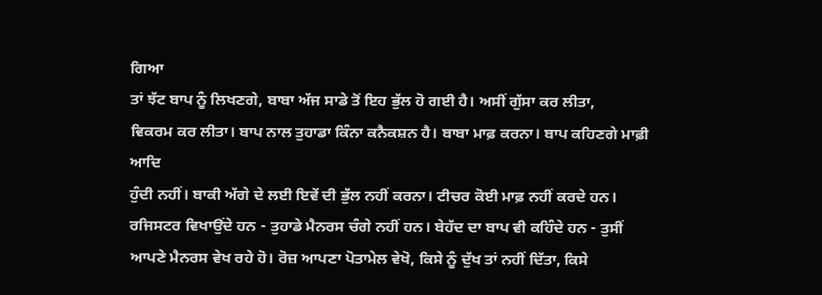ਗਿਆ
ਤਾਂ ਝੱਟ ਬਾਪ ਨੂੰ ਲਿਖਣਗੇ, ਬਾਬਾ ਅੱਜ ਸਾਡੇ ਤੋਂ ਇਹ ਭੁੱਲ ਹੋ ਗਈ ਹੈ। ਅਸੀਂ ਗੁੱਸਾ ਕਰ ਲੀਤਾ,
ਵਿਕਰਮ ਕਰ ਲੀਤਾ। ਬਾਪ ਨਾਲ ਤੁਹਾਡਾ ਕਿੰਨਾ ਕਨੈਕਸ਼ਨ ਹੈ। ਬਾਬਾ ਮਾਫ਼ ਕਰਨਾ। ਬਾਪ ਕਹਿਣਗੇ ਮਾਫ਼ੀ ਆਦਿ
ਹੁੰਦੀ ਨਹੀਂ। ਬਾਕੀ ਅੱਗੇ ਦੇ ਲਈ ਇਵੇਂ ਦੀ ਭੁੱਲ ਨਹੀਂ ਕਰਨਾ। ਟੀਚਰ ਕੋਈ ਮਾਫ਼ ਨਹੀਂ ਕਰਦੇ ਹਨ।
ਰਜਿਸਟਰ ਵਿਖਾਉਂਦੇ ਹਨ - ਤੁਹਾਡੇ ਮੈਨਰਸ ਚੰਗੇ ਨਹੀਂ ਹਨ। ਬੇਹੱਦ ਦਾ ਬਾਪ ਵੀ ਕਹਿੰਦੇ ਹਨ - ਤੁਸੀਂ
ਆਪਣੇ ਮੈਨਰਸ ਵੇਖ ਰਹੇ ਹੋ। ਰੋਜ਼ ਆਪਣਾ ਪੋਤਾਮੇਲ ਵੇਖੋ, ਕਿਸੇ ਨੂੰ ਦੁੱਖ ਤਾਂ ਨਹੀਂ ਦਿੱਤਾ, ਕਿਸੇ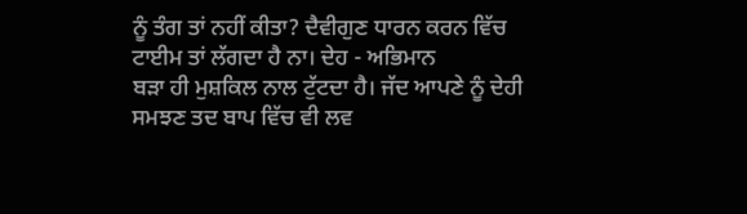ਨੂੰ ਤੰਗ ਤਾਂ ਨਹੀਂ ਕੀਤਾ? ਦੈਵੀਗੁਣ ਧਾਰਨ ਕਰਨ ਵਿੱਚ ਟਾਈਮ ਤਾਂ ਲੱਗਦਾ ਹੈ ਨਾ। ਦੇਹ - ਅਭਿਮਾਨ
ਬੜਾ ਹੀ ਮੁਸ਼ਕਿਲ ਨਾਲ ਟੁੱਟਦਾ ਹੈ। ਜੱਦ ਆਪਣੇ ਨੂੰ ਦੇਹੀ ਸਮਝਣ ਤਦ ਬਾਪ ਵਿੱਚ ਵੀ ਲਵ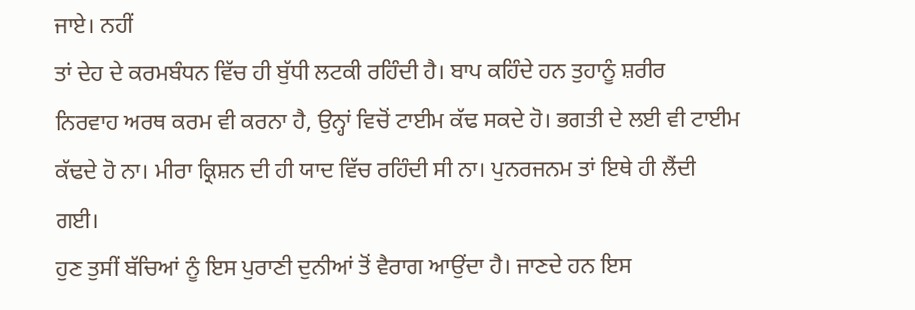ਜਾਏ। ਨਹੀਂ
ਤਾਂ ਦੇਹ ਦੇ ਕਰਮਬੰਧਨ ਵਿੱਚ ਹੀ ਬੁੱਧੀ ਲਟਕੀ ਰਹਿੰਦੀ ਹੈ। ਬਾਪ ਕਹਿੰਦੇ ਹਨ ਤੁਹਾਨੂੰ ਸ਼ਰੀਰ
ਨਿਰਵਾਹ ਅਰਥ ਕਰਮ ਵੀ ਕਰਨਾ ਹੈ, ਉਨ੍ਹਾਂ ਵਿਚੋਂ ਟਾਈਮ ਕੱਢ ਸਕਦੇ ਹੋ। ਭਗਤੀ ਦੇ ਲਈ ਵੀ ਟਾਈਮ
ਕੱਢਦੇ ਹੋ ਨਾ। ਮੀਰਾ ਕ੍ਰਿਸ਼ਨ ਦੀ ਹੀ ਯਾਦ ਵਿੱਚ ਰਹਿੰਦੀ ਸੀ ਨਾ। ਪੁਨਰਜਨਮ ਤਾਂ ਇਥੇ ਹੀ ਲੈਂਦੀ
ਗਈ।
ਹੁਣ ਤੁਸੀਂ ਬੱਚਿਆਂ ਨੂੰ ਇਸ ਪੁਰਾਣੀ ਦੁਨੀਆਂ ਤੋਂ ਵੈਰਾਗ ਆਉਂਦਾ ਹੈ। ਜਾਣਦੇ ਹਨ ਇਸ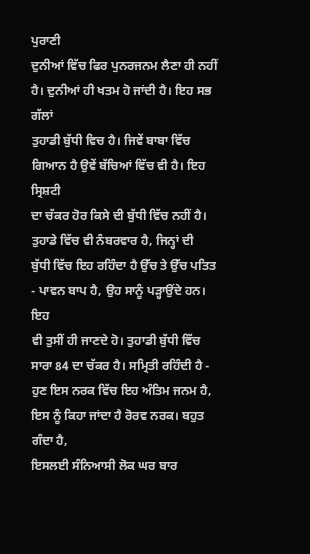ਪੁਰਾਣੀ
ਦੁਨੀਆਂ ਵਿੱਚ ਫਿਰ ਪੁਨਰਜਨਮ ਲੈਣਾ ਹੀ ਨਹੀਂ ਹੈ। ਦੁਨੀਆਂ ਹੀ ਖਤਮ ਹੋ ਜਾਂਦੀ ਹੈ। ਇਹ ਸਭ ਗੱਲਾਂ
ਤੁਹਾਡੀ ਬੁੱਧੀ ਵਿਚ ਹੈ। ਜਿਵੇਂ ਬਾਬਾ ਵਿੱਚ ਗਿਆਨ ਹੈ ਉਵੇਂ ਬੱਚਿਆਂ ਵਿੱਚ ਵੀ ਹੈ। ਇਹ ਸ੍ਰਿਸ਼ਟੀ
ਦਾ ਚੱਕਰ ਹੋਰ ਕਿਸੇ ਦੀ ਬੁੱਧੀ ਵਿੱਚ ਨਹੀਂ ਹੈ। ਤੁਹਾਡੇ ਵਿੱਚ ਵੀ ਨੰਬਰਵਾਰ ਹੈ, ਜਿਨ੍ਹਾਂ ਦੀ
ਬੁੱਧੀ ਵਿੱਚ ਇਹ ਰਹਿੰਦਾ ਹੈ ਉੱਚ ਤੇ ਉੱਚ ਪਤਿਤ - ਪਾਵਨ ਬਾਪ ਹੈ, ਉਹ ਸਾਨੂੰ ਪੜ੍ਹਾਉਂਦੇ ਹਨ। ਇਹ
ਵੀ ਤੁਸੀਂ ਹੀ ਜਾਣਦੇ ਹੋ। ਤੁਹਾਡੀ ਬੁੱਧੀ ਵਿੱਚ ਸਾਰਾ 84 ਦਾ ਚੱਕਰ ਹੈ। ਸਮ੍ਰਿਤੀ ਰਹਿੰਦੀ ਹੈ -
ਹੁਣ ਇਸ ਨਰਕ ਵਿੱਚ ਇਹ ਅੰਤਿਮ ਜਨਮ ਹੈ, ਇਸ ਨੂੰ ਕਿਹਾ ਜਾਂਦਾ ਹੈ ਰੋਰਵ ਨਰਕ। ਬਹੁਤ ਗੰਦਾ ਹੈ,
ਇਸਲਈ ਸੰਨਿਆਸੀ ਲੋਕ ਘਰ ਬਾਰ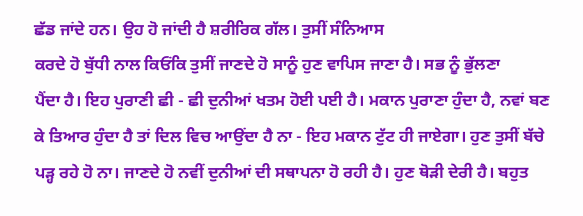ਛੱਡ ਜਾਂਦੇ ਹਨ। ਉਹ ਹੋ ਜਾਂਦੀ ਹੈ ਸ਼ਰੀਰਿਕ ਗੱਲ। ਤੁਸੀਂ ਸੰਨਿਆਸ
ਕਰਦੇ ਹੋ ਬੁੱਧੀ ਨਾਲ ਕਿਓਂਕਿ ਤੁਸੀਂ ਜਾਣਦੇ ਹੋ ਸਾਨੂੰ ਹੁਣ ਵਾਪਿਸ ਜਾਣਾ ਹੈ। ਸਭ ਨੂੰ ਭੁੱਲਣਾ
ਪੈਂਦਾ ਹੈ। ਇਹ ਪੁਰਾਣੀ ਛੀ - ਛੀ ਦੁਨੀਆਂ ਖਤਮ ਹੋਈ ਪਈ ਹੈ। ਮਕਾਨ ਪੁਰਾਣਾ ਹੁੰਦਾ ਹੈ, ਨਵਾਂ ਬਣ
ਕੇ ਤਿਆਰ ਹੁੰਦਾ ਹੈ ਤਾਂ ਦਿਲ ਵਿਚ ਆਉਂਦਾ ਹੈ ਨਾ - ਇਹ ਮਕਾਨ ਟੁੱਟ ਹੀ ਜਾਏਗਾ। ਹੁਣ ਤੁਸੀਂ ਬੱਚੇ
ਪੜ੍ਹ ਰਹੇ ਹੋ ਨਾ। ਜਾਣਦੇ ਹੋ ਨਵੀਂ ਦੁਨੀਆਂ ਦੀ ਸਥਾਪਨਾ ਹੋ ਰਹੀ ਹੈ। ਹੁਣ ਥੋੜੀ ਦੇਰੀ ਹੈ। ਬਹੁਤ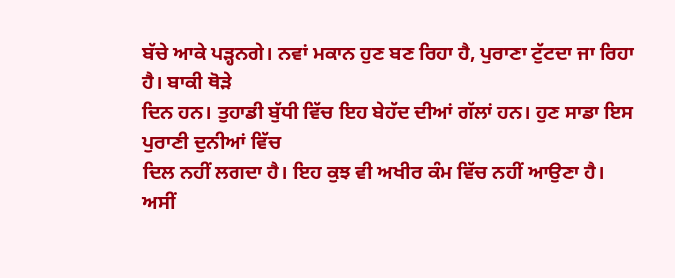ਬੱਚੇ ਆਕੇ ਪੜ੍ਹਨਗੇ। ਨਵਾਂ ਮਕਾਨ ਹੁਣ ਬਣ ਰਿਹਾ ਹੈ, ਪੁਰਾਣਾ ਟੁੱਟਦਾ ਜਾ ਰਿਹਾ ਹੈ। ਬਾਕੀ ਥੋੜੇ
ਦਿਨ ਹਨ। ਤੁਹਾਡੀ ਬੁੱਧੀ ਵਿੱਚ ਇਹ ਬੇਹੱਦ ਦੀਆਂ ਗੱਲਾਂ ਹਨ। ਹੁਣ ਸਾਡਾ ਇਸ ਪੁਰਾਣੀ ਦੁਨੀਆਂ ਵਿੱਚ
ਦਿਲ ਨਹੀਂ ਲਗਦਾ ਹੈ। ਇਹ ਕੁਝ ਵੀ ਅਖੀਰ ਕੰਮ ਵਿੱਚ ਨਹੀਂ ਆਉਣਾ ਹੈ। ਅਸੀਂ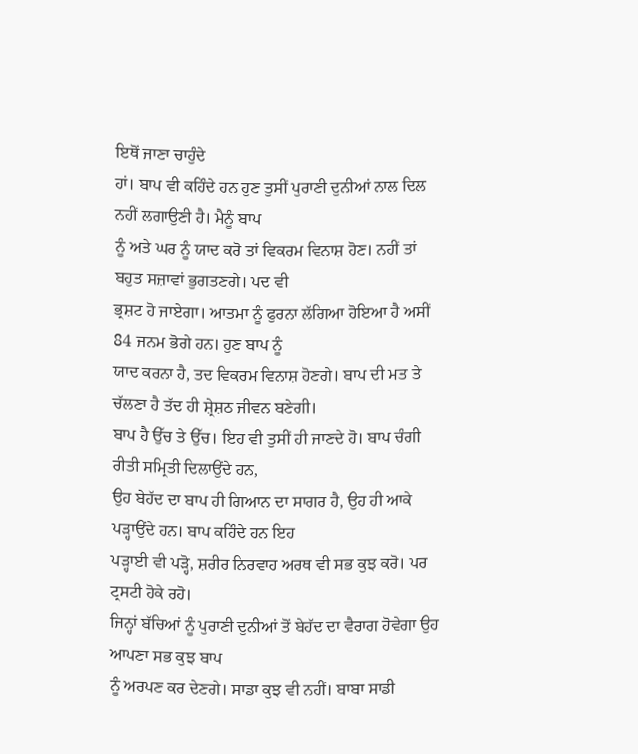ਇਥੋਂ ਜਾਣਾ ਚਾਹੁੰਦੇ
ਹਾਂ। ਬਾਪ ਵੀ ਕਹਿੰਦੇ ਹਨ ਹੁਣ ਤੁਸੀਂ ਪੁਰਾਣੀ ਦੁਨੀਆਂ ਨਾਲ ਦਿਲ ਨਹੀਂ ਲਗਾਉਣੀ ਹੈ। ਮੈਨੂੰ ਬਾਪ
ਨੂੰ ਅਤੇ ਘਰ ਨੂੰ ਯਾਦ ਕਰੋ ਤਾਂ ਵਿਕਰਮ ਵਿਨਾਸ਼ ਹੋਣ। ਨਹੀਂ ਤਾਂ ਬਹੁਤ ਸਜ਼ਾਵਾਂ ਭੁਗਤਣਗੇ। ਪਦ ਵੀ
ਭ੍ਰਸ਼ਟ ਹੋ ਜਾਏਗਾ। ਆਤਮਾ ਨੂੰ ਫੁਰਨਾ ਲੱਗਿਆ ਹੋਇਆ ਹੈ ਅਸੀਂ 84 ਜਨਮ ਭੋਗੇ ਹਨ। ਹੁਣ ਬਾਪ ਨੂੰ
ਯਾਦ ਕਰਨਾ ਹੈ, ਤਦ ਵਿਕਰਮ ਵਿਨਾਸ਼ ਹੋਣਗੇ। ਬਾਪ ਦੀ ਮਤ ਤੇ ਚੱਲਣਾ ਹੈ ਤੱਦ ਹੀ ਸ਼੍ਰੇਸ਼ਠ ਜੀਵਨ ਬਣੇਗੀ।
ਬਾਪ ਹੈ ਉੱਚ ਤੇ ਉੱਚ। ਇਹ ਵੀ ਤੁਸੀਂ ਹੀ ਜਾਣਦੇ ਹੋ। ਬਾਪ ਚੰਗੀ ਰੀਤੀ ਸਮ੍ਰਿਤੀ ਦਿਲਾਉਂਦੇ ਹਨ,
ਉਹ ਬੇਹੱਦ ਦਾ ਬਾਪ ਹੀ ਗਿਆਨ ਦਾ ਸਾਗਰ ਹੈ, ਉਹ ਹੀ ਆਕੇ ਪੜ੍ਹਾਉਂਦੇ ਹਨ। ਬਾਪ ਕਹਿੰਦੇ ਹਨ ਇਹ
ਪੜ੍ਹਾਈ ਵੀ ਪੜ੍ਹੋ, ਸ਼ਰੀਰ ਨਿਰਵਾਹ ਅਰਥ ਵੀ ਸਭ ਕੁਝ ਕਰੋ। ਪਰ ਟ੍ਰਸਟੀ ਹੋਕੇ ਰਹੋ।
ਜਿਨ੍ਹਾਂ ਬੱਚਿਆਂ ਨੂੰ ਪੁਰਾਣੀ ਦੁਨੀਆਂ ਤੋਂ ਬੇਹੱਦ ਦਾ ਵੈਰਾਗ ਹੋਵੇਗਾ ਉਹ ਆਪਣਾ ਸਭ ਕੁਝ ਬਾਪ
ਨੂੰ ਅਰਪਣ ਕਰ ਦੇਣਗੇ। ਸਾਡਾ ਕੁਝ ਵੀ ਨਹੀਂ। ਬਾਬਾ ਸਾਡੀ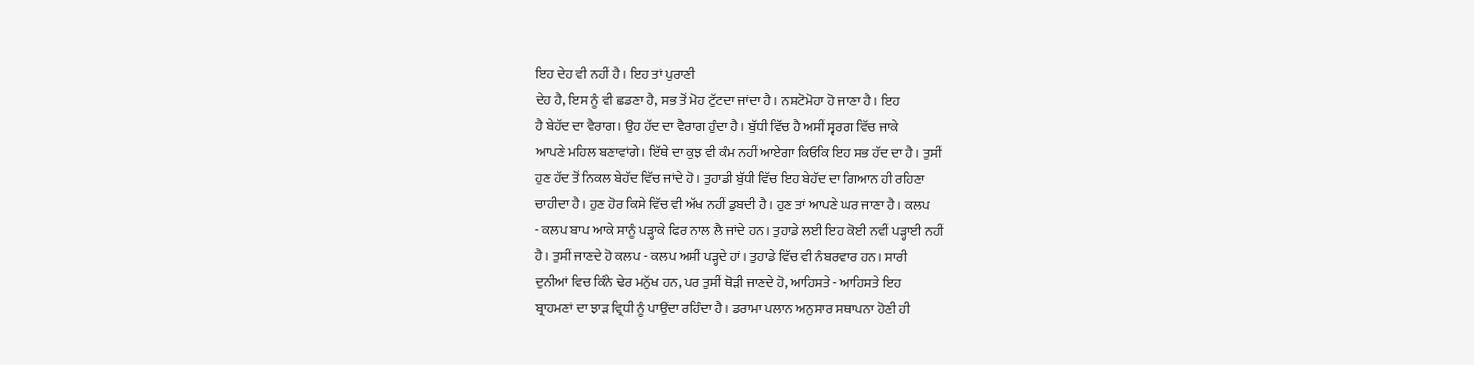ਇਹ ਦੇਹ ਵੀ ਨਹੀਂ ਹੈ। ਇਹ ਤਾਂ ਪੁਰਾਣੀ
ਦੇਹ ਹੈ, ਇਸ ਨੂੰ ਵੀ ਛਡਣਾ ਹੈ, ਸਭ ਤੋਂ ਮੋਹ ਟੁੱਟਦਾ ਜਾਂਦਾ ਹੈ। ਨਸ਼ਟੋਮੋਹਾ ਹੋ ਜਾਣਾ ਹੈ। ਇਹ
ਹੈ ਬੇਹੱਦ ਦਾ ਵੈਰਾਗ। ਉਹ ਹੱਦ ਦਾ ਵੈਰਾਗ ਹੁੰਦਾ ਹੈ। ਬੁੱਧੀ ਵਿੱਚ ਹੈ ਅਸੀਂ ਸ੍ਵਰਗ ਵਿੱਚ ਜਾਕੇ
ਆਪਣੇ ਮਹਿਲ ਬਣਾਵਾਂਗੇ। ਇੱਥੇ ਦਾ ਕੁਝ ਵੀ ਕੰਮ ਨਹੀਂ ਆਏਗਾ ਕਿਓਂਕਿ ਇਹ ਸਭ ਹੱਦ ਦਾ ਹੈ। ਤੁਸੀਂ
ਹੁਣ ਹੱਦ ਤੋਂ ਨਿਕਲ ਬੇਹੱਦ ਵਿੱਚ ਜਾਂਦੇ ਹੋ। ਤੁਹਾਡੀ ਬੁੱਧੀ ਵਿੱਚ ਇਹ ਬੇਹੱਦ ਦਾ ਗਿਆਨ ਹੀ ਰਹਿਣਾ
ਚਾਹੀਦਾ ਹੈ। ਹੁਣ ਹੋਰ ਕਿਸੇ ਵਿੱਚ ਵੀ ਅੱਖ ਨਹੀਂ ਡੁਬਦੀ ਹੈ। ਹੁਣ ਤਾਂ ਆਪਣੇ ਘਰ ਜਾਣਾ ਹੈ। ਕਲਪ
- ਕਲਪ ਬਾਪ ਆਕੇ ਸਾਨੂੰ ਪੜ੍ਹਾਕੇ ਫਿਰ ਨਾਲ ਲੈ ਜਾਂਦੇ ਹਨ। ਤੁਹਾਡੇ ਲਈ ਇਹ ਕੋਈ ਨਵੀਂ ਪੜ੍ਹਾਈ ਨਹੀਂ
ਹੈ। ਤੁਸੀਂ ਜਾਣਦੇ ਹੋ ਕਲਪ - ਕਲਪ ਅਸੀਂ ਪੜ੍ਹਦੇ ਹਾਂ। ਤੁਹਾਡੇ ਵਿੱਚ ਵੀ ਨੰਬਰਵਾਰ ਹਨ। ਸਾਰੀ
ਦੁਨੀਆਂ ਵਿਚ ਕਿੰਨੇ ਢੇਰ ਮਨੁੱਖ ਹਨ, ਪਰ ਤੁਸੀਂ ਥੋੜੀ ਜਾਣਦੇ ਹੋ, ਆਹਿਸਤੇ - ਆਹਿਸਤੇ ਇਹ
ਬ੍ਰਾਹਮਣਾਂ ਦਾ ਝਾੜ ਵ੍ਰਿਧੀ ਨੂੰ ਪਾਉਂਦਾ ਰਹਿੰਦਾ ਹੈ। ਡਰਾਮਾ ਪਲਾਨ ਅਨੁਸਾਰ ਸਥਾਪਨਾ ਹੋਣੀ ਹੀ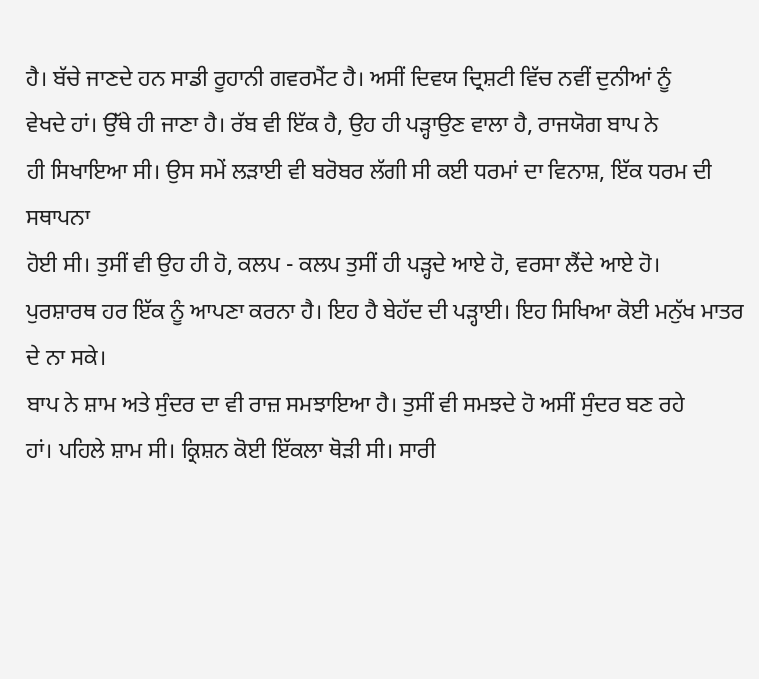ਹੈ। ਬੱਚੇ ਜਾਣਦੇ ਹਨ ਸਾਡੀ ਰੂਹਾਨੀ ਗਵਰਮੈਂਟ ਹੈ। ਅਸੀਂ ਦਿਵਯ ਦ੍ਰਿਸ਼ਟੀ ਵਿੱਚ ਨਵੀਂ ਦੁਨੀਆਂ ਨੂੰ
ਵੇਖਦੇ ਹਾਂ। ਉੱਥੇ ਹੀ ਜਾਣਾ ਹੈ। ਰੱਬ ਵੀ ਇੱਕ ਹੈ, ਉਹ ਹੀ ਪੜ੍ਹਾਉਣ ਵਾਲਾ ਹੈ, ਰਾਜਯੋਗ ਬਾਪ ਨੇ
ਹੀ ਸਿਖਾਇਆ ਸੀ। ਉਸ ਸਮੇਂ ਲੜਾਈ ਵੀ ਬਰੋਬਰ ਲੱਗੀ ਸੀ ਕਈ ਧਰਮਾਂ ਦਾ ਵਿਨਾਸ਼, ਇੱਕ ਧਰਮ ਦੀ ਸਥਾਪਨਾ
ਹੋਈ ਸੀ। ਤੁਸੀਂ ਵੀ ਉਹ ਹੀ ਹੋ, ਕਲਪ - ਕਲਪ ਤੁਸੀਂ ਹੀ ਪੜ੍ਹਦੇ ਆਏ ਹੋ, ਵਰਸਾ ਲੈਂਦੇ ਆਏ ਹੋ।
ਪੁਰਸ਼ਾਰਥ ਹਰ ਇੱਕ ਨੂੰ ਆਪਣਾ ਕਰਨਾ ਹੈ। ਇਹ ਹੈ ਬੇਹੱਦ ਦੀ ਪੜ੍ਹਾਈ। ਇਹ ਸਿਖਿਆ ਕੋਈ ਮਨੁੱਖ ਮਾਤਰ
ਦੇ ਨਾ ਸਕੇ।
ਬਾਪ ਨੇ ਸ਼ਾਮ ਅਤੇ ਸੁੰਦਰ ਦਾ ਵੀ ਰਾਜ਼ ਸਮਝਾਇਆ ਹੈ। ਤੁਸੀਂ ਵੀ ਸਮਝਦੇ ਹੋ ਅਸੀਂ ਸੁੰਦਰ ਬਣ ਰਹੇ
ਹਾਂ। ਪਹਿਲੇ ਸ਼ਾਮ ਸੀ। ਕ੍ਰਿਸ਼ਨ ਕੋਈ ਇੱਕਲਾ ਥੋੜੀ ਸੀ। ਸਾਰੀ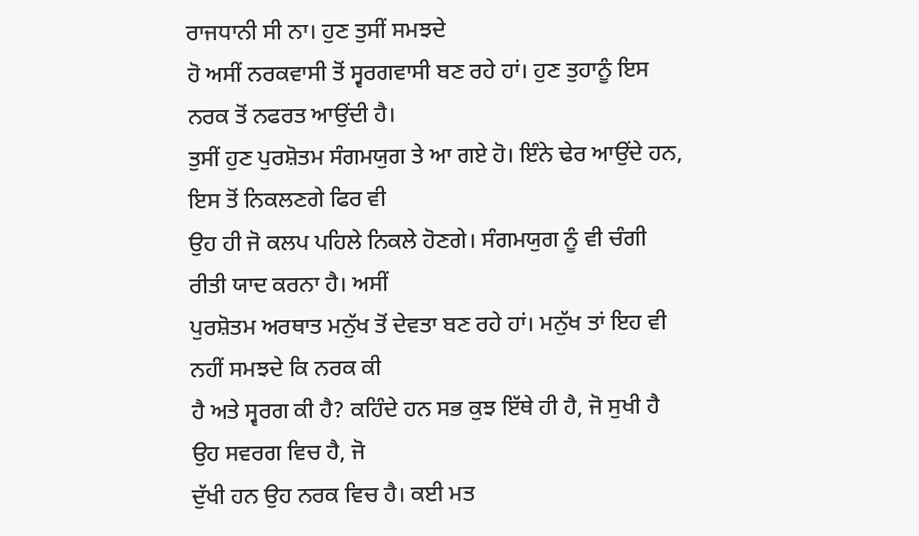ਰਾਜਧਾਨੀ ਸੀ ਨਾ। ਹੁਣ ਤੁਸੀਂ ਸਮਝਦੇ
ਹੋ ਅਸੀਂ ਨਰਕਵਾਸੀ ਤੋਂ ਸ੍ਵਰਗਵਾਸੀ ਬਣ ਰਹੇ ਹਾਂ। ਹੁਣ ਤੁਹਾਨੂੰ ਇਸ ਨਰਕ ਤੋਂ ਨਫਰਤ ਆਉਂਦੀ ਹੈ।
ਤੁਸੀਂ ਹੁਣ ਪੁਰਸ਼ੋਤਮ ਸੰਗਮਯੁਗ ਤੇ ਆ ਗਏ ਹੋ। ਇੰਨੇ ਢੇਰ ਆਉਂਦੇ ਹਨ, ਇਸ ਤੋਂ ਨਿਕਲਣਗੇ ਫਿਰ ਵੀ
ਉਹ ਹੀ ਜੋ ਕਲਪ ਪਹਿਲੇ ਨਿਕਲੇ ਹੋਣਗੇ। ਸੰਗਮਯੁਗ ਨੂੰ ਵੀ ਚੰਗੀ ਰੀਤੀ ਯਾਦ ਕਰਨਾ ਹੈ। ਅਸੀਂ
ਪੁਰਸ਼ੋਤਮ ਅਰਥਾਤ ਮਨੁੱਖ ਤੋਂ ਦੇਵਤਾ ਬਣ ਰਹੇ ਹਾਂ। ਮਨੁੱਖ ਤਾਂ ਇਹ ਵੀ ਨਹੀਂ ਸਮਝਦੇ ਕਿ ਨਰਕ ਕੀ
ਹੈ ਅਤੇ ਸ੍ਵਰਗ ਕੀ ਹੈ? ਕਹਿੰਦੇ ਹਨ ਸਭ ਕੁਝ ਇੱਥੇ ਹੀ ਹੈ, ਜੋ ਸੁਖੀ ਹੈ ਉਹ ਸਵਰਗ ਵਿਚ ਹੈ, ਜੋ
ਦੁੱਖੀ ਹਨ ਉਹ ਨਰਕ ਵਿਚ ਹੈ। ਕਈ ਮਤ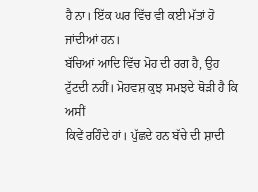ਹੈ ਨਾ। ਇੱਕ ਘਰ ਵਿੱਚ ਵੀ ਕਈ ਮੱਤਾਂ ਹੋ ਜਾਂਦੀਆਂ ਹਨ।
ਬੱਚਿਆਂ ਆਦਿ ਵਿੱਚ ਮੋਹ ਦੀ ਰਗ ਹੈ, ਉਹ ਟੁੱਟਦੀ ਨਹੀਂ। ਮੋਹਵਸ਼ ਕੁਝ ਸਮਝਦੇ ਥੋੜੀ ਹੈ ਕਿ ਅਸੀਂ
ਕਿਵੇਂ ਰਹਿੰਦੇ ਹਾਂ। ਪੁੱਛਦੇ ਹਨ ਬੱਚੇ ਦੀ ਸ਼ਾਦੀ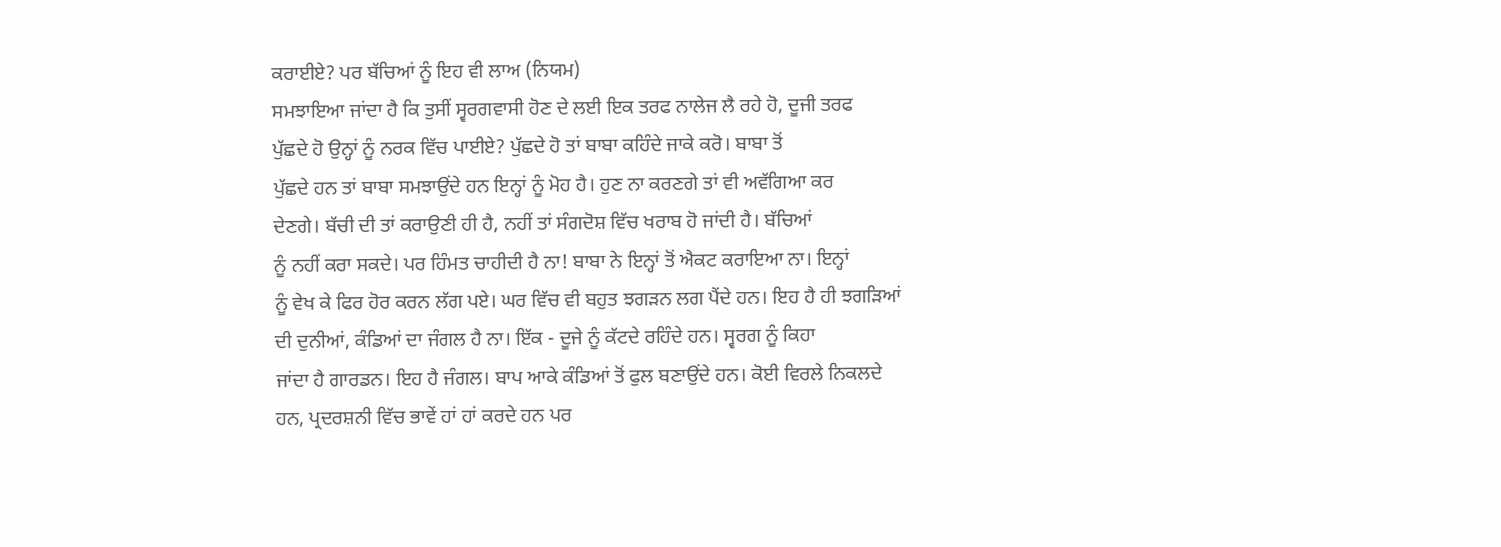ਕਰਾਈਏ? ਪਰ ਬੱਚਿਆਂ ਨੂੰ ਇਹ ਵੀ ਲਾਅ (ਨਿਯਮ)
ਸਮਝਾਇਆ ਜਾਂਦਾ ਹੈ ਕਿ ਤੁਸੀਂ ਸ੍ਵਰਗਵਾਸੀ ਹੋਣ ਦੇ ਲਈ ਇਕ ਤਰਫ ਨਾਲੇਜ ਲੈ ਰਹੇ ਹੋ, ਦੂਜੀ ਤਰਫ
ਪੁੱਛਦੇ ਹੋ ਉਨ੍ਹਾਂ ਨੂੰ ਨਰਕ ਵਿੱਚ ਪਾਈਏ? ਪੁੱਛਦੇ ਹੋ ਤਾਂ ਬਾਬਾ ਕਹਿੰਦੇ ਜਾਕੇ ਕਰੋ। ਬਾਬਾ ਤੋਂ
ਪੁੱਛਦੇ ਹਨ ਤਾਂ ਬਾਬਾ ਸਮਝਾਉਂਦੇ ਹਨ ਇਨ੍ਹਾਂ ਨੂੰ ਮੋਹ ਹੈ। ਹੁਣ ਨਾ ਕਰਣਗੇ ਤਾਂ ਵੀ ਅਵੱਗਿਆ ਕਰ
ਦੇਣਗੇ। ਬੱਚੀ ਦੀ ਤਾਂ ਕਰਾਉਣੀ ਹੀ ਹੈ, ਨਹੀਂ ਤਾਂ ਸੰਗਦੋਸ਼ ਵਿੱਚ ਖਰਾਬ ਹੋ ਜਾਂਦੀ ਹੈ। ਬੱਚਿਆਂ
ਨੂੰ ਨਹੀਂ ਕਰਾ ਸਕਦੇ। ਪਰ ਹਿੰਮਤ ਚਾਹੀਦੀ ਹੈ ਨਾ! ਬਾਬਾ ਨੇ ਇਨ੍ਹਾਂ ਤੋਂ ਐਕਟ ਕਰਾਇਆ ਨਾ। ਇਨ੍ਹਾਂ
ਨੂੰ ਵੇਖ ਕੇ ਫਿਰ ਹੋਰ ਕਰਨ ਲੱਗ ਪਏ। ਘਰ ਵਿੱਚ ਵੀ ਬਹੁਤ ਝਗੜਨ ਲਗ ਪੈਂਦੇ ਹਨ। ਇਹ ਹੈ ਹੀ ਝਗੜਿਆਂ
ਦੀ ਦੁਨੀਆਂ, ਕੰਡਿਆਂ ਦਾ ਜੰਗਲ ਹੈ ਨਾ। ਇੱਕ - ਦੂਜੇ ਨੂੰ ਕੱਟਦੇ ਰਹਿੰਦੇ ਹਨ। ਸ੍ਵਰਗ ਨੂੰ ਕਿਹਾ
ਜਾਂਦਾ ਹੈ ਗਾਰਡਨ। ਇਹ ਹੈ ਜੰਗਲ। ਬਾਪ ਆਕੇ ਕੰਡਿਆਂ ਤੋਂ ਫੁਲ ਬਣਾਉਂਦੇ ਹਨ। ਕੋਈ ਵਿਰਲੇ ਨਿਕਲਦੇ
ਹਨ, ਪ੍ਰਦਰਸ਼ਨੀ ਵਿੱਚ ਭਾਵੇਂ ਹਾਂ ਹਾਂ ਕਰਦੇ ਹਨ ਪਰ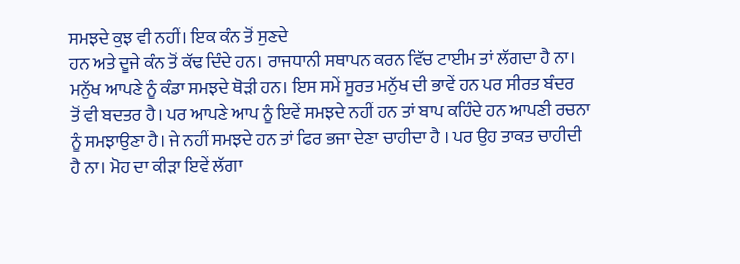ਸਮਝਦੇ ਕੁਝ ਵੀ ਨਹੀਂ। ਇਕ ਕੰਨ ਤੋਂ ਸੁਣਦੇ
ਹਨ ਅਤੇ ਦੂਜੇ ਕੰਨ ਤੋਂ ਕੱਢ ਦਿੰਦੇ ਹਨ। ਰਾਜਧਾਨੀ ਸਥਾਪਨ ਕਰਨ ਵਿੱਚ ਟਾਈਮ ਤਾਂ ਲੱਗਦਾ ਹੈ ਨਾ।
ਮਨੁੱਖ ਆਪਣੇ ਨੂੰ ਕੰਡਾ ਸਮਝਦੇ ਥੋੜੀ ਹਨ। ਇਸ ਸਮੇਂ ਸੂਰਤ ਮਨੁੱਖ ਦੀ ਭਾਵੇਂ ਹਨ ਪਰ ਸੀਰਤ ਬੰਦਰ
ਤੋਂ ਵੀ ਬਦਤਰ ਹੈ। ਪਰ ਆਪਣੇ ਆਪ ਨੂੰ ਇਵੇਂ ਸਮਝਦੇ ਨਹੀਂ ਹਨ ਤਾਂ ਬਾਪ ਕਹਿੰਦੇ ਹਨ ਆਪਣੀ ਰਚਨਾ
ਨੂੰ ਸਮਝਾਉਣਾ ਹੈ। ਜੇ ਨਹੀਂ ਸਮਝਦੇ ਹਨ ਤਾਂ ਫਿਰ ਭਜਾ ਦੇਣਾ ਚਾਹੀਦਾ ਹੈ । ਪਰ ਉਹ ਤਾਕਤ ਚਾਹੀਦੀ
ਹੈ ਨਾ। ਮੋਹ ਦਾ ਕੀੜਾ ਇਵੇਂ ਲੱਗਾ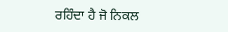ਰਹਿੰਦਾ ਹੈ ਜੋ ਨਿਕਲ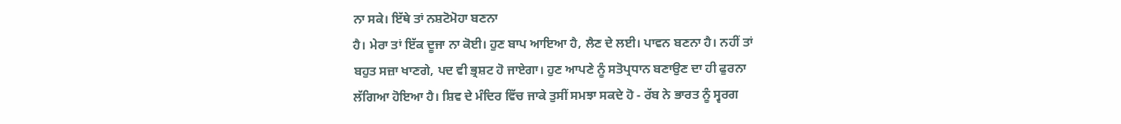ਨਾ ਸਕੇ। ਇੱਥੇ ਤਾਂ ਨਸ਼ਟੋਮੋਹਾ ਬਣਨਾ
ਹੈ। ਮੇਰਾ ਤਾਂ ਇੱਕ ਦੂਜਾ ਨਾ ਕੋਈ। ਹੁਣ ਬਾਪ ਆਇਆ ਹੈ, ਲੈਣ ਦੇ ਲਈ। ਪਾਵਨ ਬਣਨਾ ਹੈ। ਨਹੀਂ ਤਾਂ
ਬਹੁਤ ਸਜ਼ਾ ਖਾਣਗੇ, ਪਦ ਵੀ ਭ੍ਰਸ਼ਟ ਹੋ ਜਾਏਗਾ। ਹੁਣ ਆਪਣੇ ਨੂੰ ਸਤੋਪ੍ਰਧਾਨ ਬਣਾਉਣ ਦਾ ਹੀ ਫੁਰਨਾ
ਲੱਗਿਆ ਹੋਇਆ ਹੈ। ਸ਼ਿਵ ਦੇ ਮੰਦਿਰ ਵਿੱਚ ਜਾਕੇ ਤੁਸੀਂ ਸਮਝਾ ਸਕਦੇ ਹੋ - ਰੱਬ ਨੇ ਭਾਰਤ ਨੂੰ ਸ੍ਵਰਗ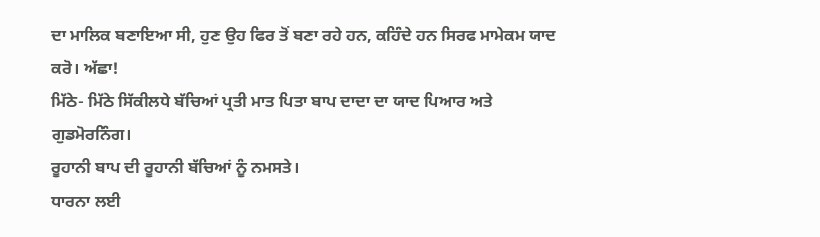ਦਾ ਮਾਲਿਕ ਬਣਾਇਆ ਸੀ, ਹੁਣ ਉਹ ਫਿਰ ਤੋਂ ਬਣਾ ਰਹੇ ਹਨ, ਕਹਿੰਦੇ ਹਨ ਸਿਰਫ ਮਾਮੇਕਮ ਯਾਦ ਕਰੋ। ਅੱਛਾ!
ਮਿੱਠੇ- ਮਿੱਠੇ ਸਿੱਕੀਲਧੇ ਬੱਚਿਆਂ ਪ੍ਰਤੀ ਮਾਤ ਪਿਤਾ ਬਾਪ ਦਾਦਾ ਦਾ ਯਾਦ ਪਿਆਰ ਅਤੇ ਗੁਡਮੋਰਨਿੰਗ।
ਰੂਹਾਨੀ ਬਾਪ ਦੀ ਰੂਹਾਨੀ ਬੱਚਿਆਂ ਨੂੰ ਨਮਸਤੇ।
ਧਾਰਨਾ ਲਈ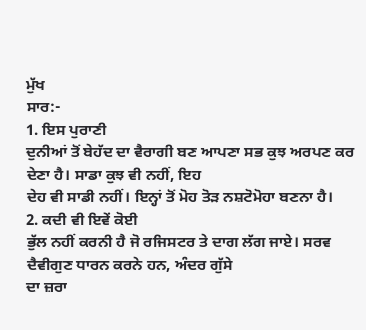ਮੁੱਖ
ਸਾਰ:-
1. ਇਸ ਪੁਰਾਣੀ
ਦੁਨੀਆਂ ਤੋਂ ਬੇਹੱਦ ਦਾ ਵੈਰਾਗੀ ਬਣ ਆਪਣਾ ਸਭ ਕੁਝ ਅਰਪਣ ਕਰ ਦੇਣਾ ਹੈ। ਸਾਡਾ ਕੁਝ ਵੀ ਨਹੀਂ, ਇਹ
ਦੇਹ ਵੀ ਸਾਡੀ ਨਹੀਂ। ਇਨ੍ਹਾਂ ਤੋਂ ਮੋਹ ਤੋੜ ਨਸ਼ਟੋਮੋਹਾ ਬਣਨਾ ਹੈ।
2. ਕਦੀ ਵੀ ਇਵੇਂ ਕੋਈ
ਭੁੱਲ ਨਹੀਂ ਕਰਨੀ ਹੈ ਜੋ ਰਜਿਸਟਰ ਤੇ ਦਾਗ ਲੱਗ ਜਾਏ। ਸਰਵ ਦੈਵੀਗੁਣ ਧਾਰਨ ਕਰਨੇ ਹਨ, ਅੰਦਰ ਗੁੱਸੇ
ਦਾ ਜ਼ਰਾ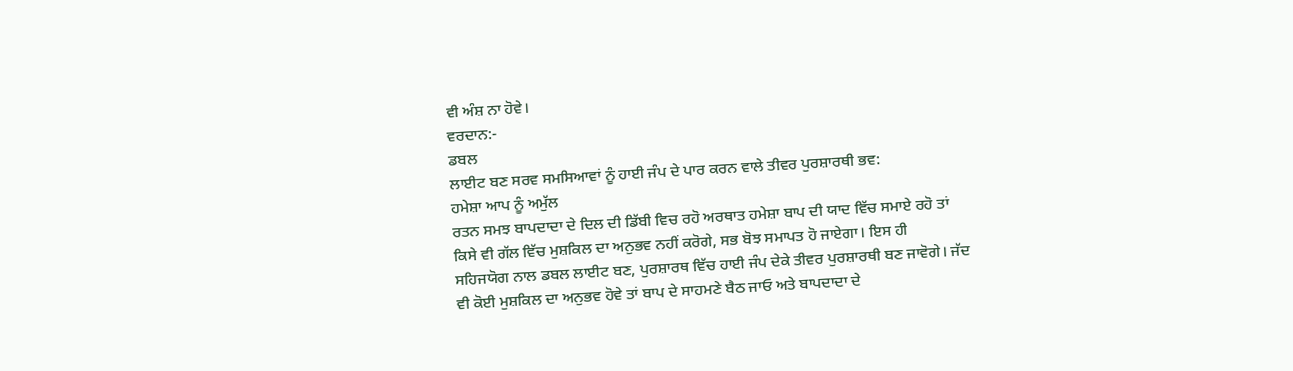ਵੀ ਅੰਸ਼ ਨਾ ਹੋਵੇ।
ਵਰਦਾਨ:-
ਡਬਲ
ਲਾਈਟ ਬਣ ਸਰਵ ਸਮਸਿਆਵਾਂ ਨੂੰ ਹਾਈ ਜੰਪ ਦੇ ਪਾਰ ਕਰਨ ਵਾਲੇ ਤੀਵਰ ਪੁਰਸ਼ਾਰਥੀ ਭਵ:
ਹਮੇਸ਼ਾ ਆਪ ਨੂੰ ਅਮੁੱਲ
ਰਤਨ ਸਮਝ ਬਾਪਦਾਦਾ ਦੇ ਦਿਲ ਦੀ ਡਿੱਬੀ ਵਿਚ ਰਹੋ ਅਰਥਾਤ ਹਮੇਸ਼ਾ ਬਾਪ ਦੀ ਯਾਦ ਵਿੱਚ ਸਮਾਏ ਰਹੋ ਤਾਂ
ਕਿਸੇ ਵੀ ਗੱਲ ਵਿੱਚ ਮੁਸ਼ਕਿਲ ਦਾ ਅਨੁਭਵ ਨਹੀਂ ਕਰੋਗੇ, ਸਭ ਬੋਝ ਸਮਾਪਤ ਹੋ ਜਾਏਗਾ। ਇਸ ਹੀ
ਸਹਿਜਯੋਗ ਨਾਲ ਡਬਲ ਲਾਈਟ ਬਣ, ਪੁਰਸ਼ਾਰਥ ਵਿੱਚ ਹਾਈ ਜੰਪ ਦੇਕੇ ਤੀਵਰ ਪੁਰਸ਼ਾਰਥੀ ਬਣ ਜਾਵੋਗੇ। ਜੱਦ
ਵੀ ਕੋਈ ਮੁਸ਼ਕਿਲ ਦਾ ਅਨੁਭਵ ਹੋਵੇ ਤਾਂ ਬਾਪ ਦੇ ਸਾਹਮਣੇ ਬੈਠ ਜਾਓ ਅਤੇ ਬਾਪਦਾਦਾ ਦੇ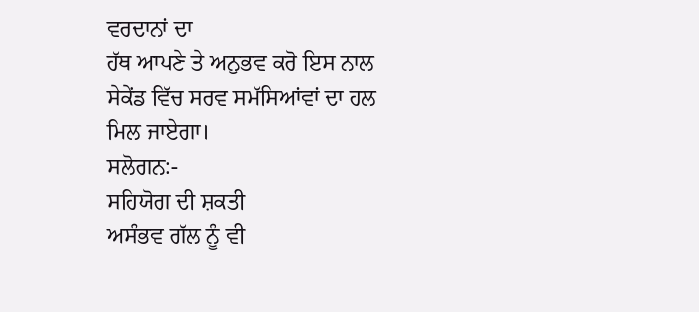ਵਰਦਾਨਾਂ ਦਾ
ਹੱਥ ਆਪਣੇ ਤੇ ਅਨੁਭਵ ਕਰੋ ਇਸ ਨਾਲ ਸੇਕੇਂਡ ਵਿੱਚ ਸਰਵ ਸਮੱਸਿਆਂਵਾਂ ਦਾ ਹਲ ਮਿਲ ਜਾਏਗਾ।
ਸਲੋਗਨ:-
ਸਹਿਯੋਗ ਦੀ ਸ਼ਕਤੀ
ਅਸੰਭਵ ਗੱਲ ਨੂੰ ਵੀ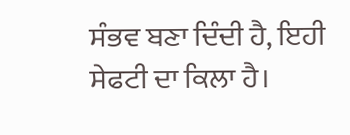ਸੰਭਵ ਬਣਾ ਦਿੰਦੀ ਹੈ, ਇਹੀ ਸੇਫਟੀ ਦਾ ਕਿਲਾ ਹੈ।